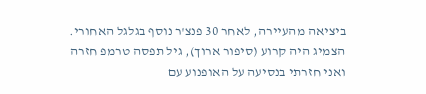ביציאה מהעיירה, לאחר 30 פנצ'ר נוסף בגלגל האחורי. הצמיג היה קרוע (סיפור ארוך), גיל תפסה טרמפ חזרה ואני חזרתי בנסיעה על האופנוע עם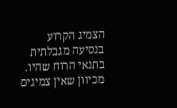הצמיג הקרוע בנסיעה מגבלתית בתנאי הרוח שהיו. מכיוון שאין צמיגים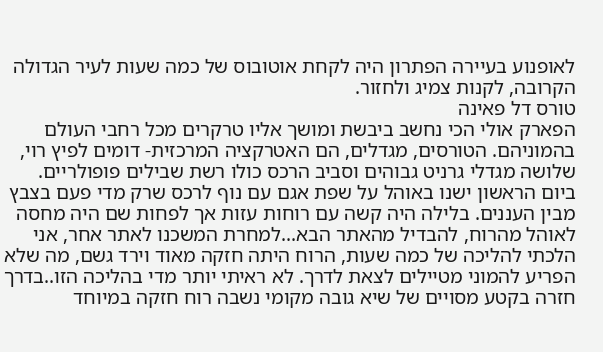לאופנוע בעיירה הפתרון היה לקחת אוטובוס של כמה שעות לעיר הגדולה הקרובה, לקנות צמיג ולחזור.
טורס דל פאינה
הפארק אולי הכי נחשב ביבשת ומושך אליו טרקרים מכל רחבי העולם בהמוניהם. הטורסים, מגדלים, הם האטרקציה המרכזית- דומים לפיץ רוי, שלושה מגדלי גרניט גבוהים וסביב הרכס כולו רשת שבילים פופולריים.
ביום הראשון ישנו באוהל על שפת אגם עם נוף לרכס שרק מדי פעם בצבץ מבין העננים. בלילה היה קשה עם רוחות עזות אך לפחות שם היה מחסה לאוהל מהרוח, להבדיל מהאתר הבא...למחרת המשכנו לאתר אחר, אני הלכתי להליכה של כמה שעות, הרוח היתה חזקה מאוד וירד גשם, מה שלא הפריע להמוני מטיילים לצאת לדרך. לא ראיתי יותר מדי בהליכה הזו..בדרך חזרה בקטע מסויים של שיא גובה מקומי נשבה רוח חזקה במיוחד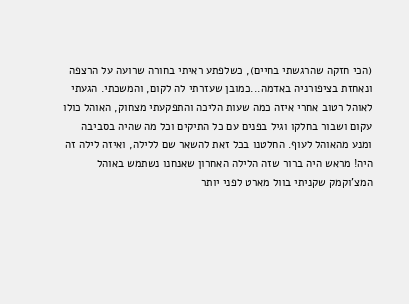(הכי חזקה שהרגשתי בחיים), כשלפתע ראיתי בחורה שרועה על הרצפה ונאחזת בציפורניה באדמה...כמובן שעזרתי לה לקום, והמשכתי. הגעתי לאוהל רטוב אחרי איזה כמה שעות הליכה והתפקעתי מצחוק, האוהל כולו עקום ושבור בחלקו וגיל בפנים עם כל התיקים וכל מה שהיה בסביבה ומנע מהאוהל לעוף. החלטנו בכל זאת להשאר שם ללילה, ואיזה לילה זה היה! מראש היה ברור שזה הלילה האחרון שאנחנו נשתמש באוהל המצ'וקמק שקניתי בוול מארט לפני יותר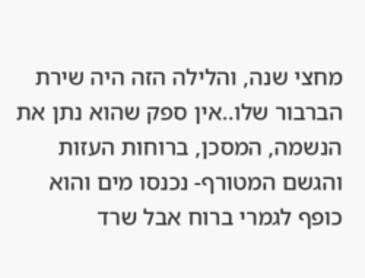מחצי שנה, והלילה הזה היה שירת הברבור שלו..אין ספק שהוא נתן את הנשמה, המסכן, ברוחות העזות והגשם המטורף- נכנסו מים והוא כופף לגמרי ברוח אבל שרד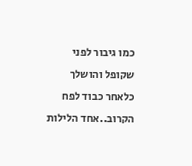כמו גיבור לפני שקופל והושלך כלאחר כבוד לפח הקרוב..אחד הלילות